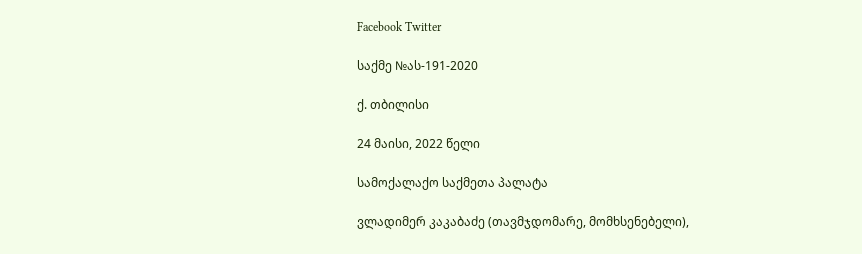Facebook Twitter

საქმე №ას-191-2020

ქ. თბილისი

24 მაისი, 2022 წელი

სამოქალაქო საქმეთა პალატა

ვლადიმერ კაკაბაძე (თავმჯდომარე, მომხსენებელი),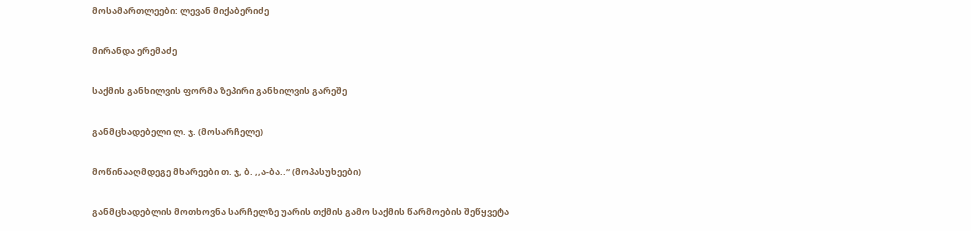მოსამართლეები: ლევან მიქაბერიძე

მირანდა ერემაძე

საქმის განხილვის ფორმა ზეპირი განხილვის გარეშე

განმცხადებელი ლ. ჯ. (მოსარჩელე)

მოწინააღმდეგე მხარეები თ. ჯ, ბ. ,,ა-ბა..“ (მოპასუხეები)

განმცხადებლის მოთხოვნა სარჩელზე უარის თქმის გამო საქმის წარმოების შეწყვეტა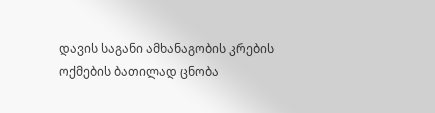დავის საგანი ამხანაგობის კრების ოქმების ბათილად ცნობა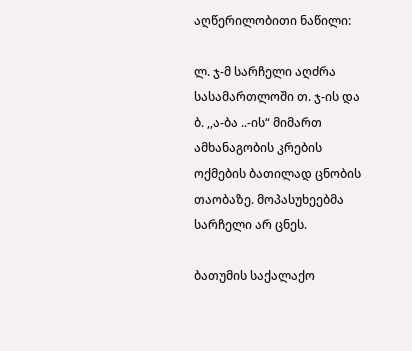აღწერილობითი ნაწილი:

ლ. ჯ-მ სარჩელი აღძრა სასამართლოში თ. ჯ-ის და ბ. ,,ა-ბა ..-ის“ მიმართ ამხანაგობის კრების ოქმების ბათილად ცნობის თაობაზე. მოპასუხეებმა სარჩელი არ ცნეს.

ბათუმის საქალაქო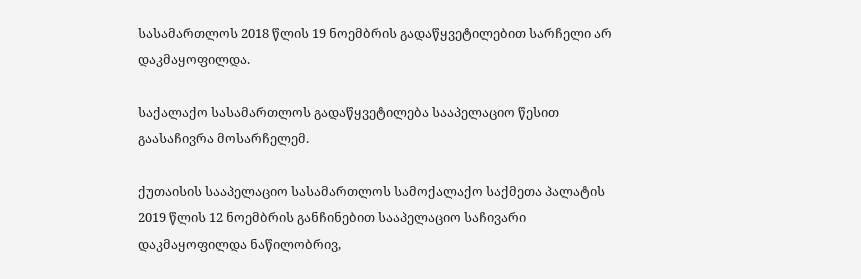სასამართლოს 2018 წლის 19 ნოემბრის გადაწყვეტილებით სარჩელი არ დაკმაყოფილდა.

საქალაქო სასამართლოს გადაწყვეტილება სააპელაციო წესით გაასაჩივრა მოსარჩელემ.

ქუთაისის სააპელაციო სასამართლოს სამოქალაქო საქმეთა პალატის 2019 წლის 12 ნოემბრის განჩინებით სააპელაციო საჩივარი დაკმაყოფილდა ნაწილობრივ,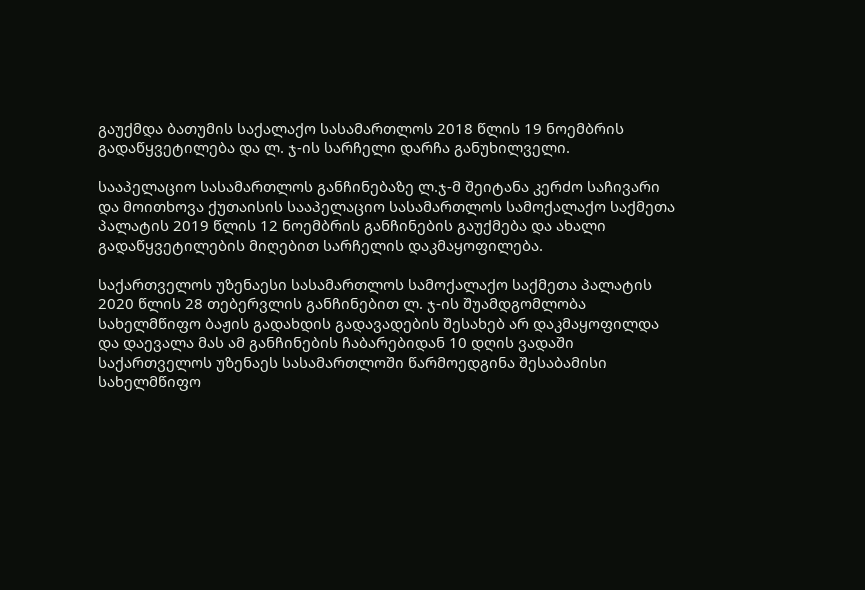გაუქმდა ბათუმის საქალაქო სასამართლოს 2018 წლის 19 ნოემბრის გადაწყვეტილება და ლ. ჯ-ის სარჩელი დარჩა განუხილველი.

სააპელაციო სასამართლოს განჩინებაზე ლ.ჯ-მ შეიტანა კერძო საჩივარი და მოითხოვა ქუთაისის სააპელაციო სასამართლოს სამოქალაქო საქმეთა პალატის 2019 წლის 12 ნოემბრის განჩინების გაუქმება და ახალი გადაწყვეტილების მიღებით სარჩელის დაკმაყოფილება.

საქართველოს უზენაესი სასამართლოს სამოქალაქო საქმეთა პალატის 2020 წლის 28 თებერვლის განჩინებით ლ. ჯ-ის შუამდგომლობა სახელმწიფო ბაჟის გადახდის გადავადების შესახებ არ დაკმაყოფილდა და დაევალა მას ამ განჩინების ჩაბარებიდან 10 დღის ვადაში საქართველოს უზენაეს სასამართლოში წარმოედგინა შესაბამისი სახელმწიფო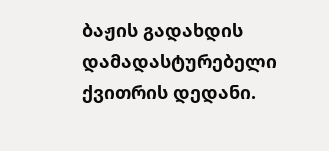ბაჟის გადახდის დამადასტურებელი ქვითრის დედანი.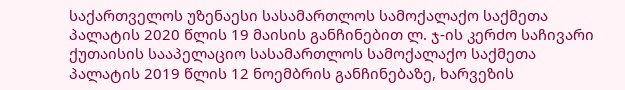საქართველოს უზენაესი სასამართლოს სამოქალაქო საქმეთა პალატის 2020 წლის 19 მაისის განჩინებით ლ. ჯ-ის კერძო საჩივარი ქუთაისის სააპელაციო სასამართლოს სამოქალაქო საქმეთა პალატის 2019 წლის 12 ნოემბრის განჩინებაზე, ხარვეზის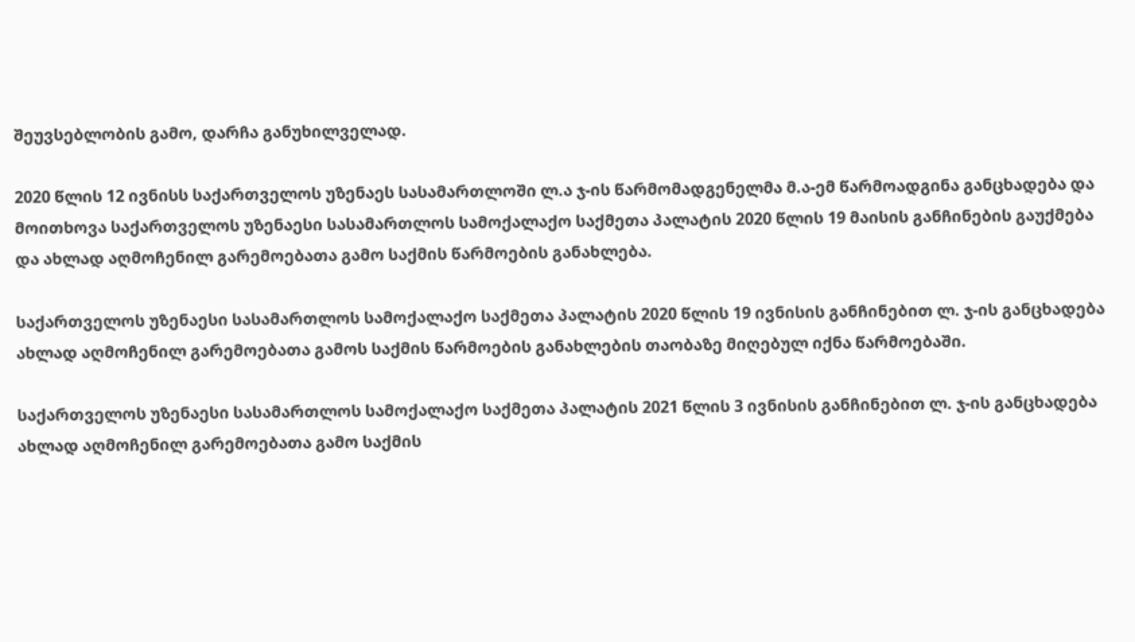შეუვსებლობის გამო, დარჩა განუხილველად.

2020 წლის 12 ივნისს საქართველოს უზენაეს სასამართლოში ლ.ა ჯ-ის წარმომადგენელმა მ.ა-ემ წარმოადგინა განცხადება და მოითხოვა საქართველოს უზენაესი სასამართლოს სამოქალაქო საქმეთა პალატის 2020 წლის 19 მაისის განჩინების გაუქმება და ახლად აღმოჩენილ გარემოებათა გამო საქმის წარმოების განახლება.

საქართველოს უზენაესი სასამართლოს სამოქალაქო საქმეთა პალატის 2020 წლის 19 ივნისის განჩინებით ლ. ჯ-ის განცხადება ახლად აღმოჩენილ გარემოებათა გამოს საქმის წარმოების განახლების თაობაზე მიღებულ იქნა წარმოებაში.

საქართველოს უზენაესი სასამართლოს სამოქალაქო საქმეთა პალატის 2021 წლის 3 ივნისის განჩინებით ლ. ჯ-ის განცხადება ახლად აღმოჩენილ გარემოებათა გამო საქმის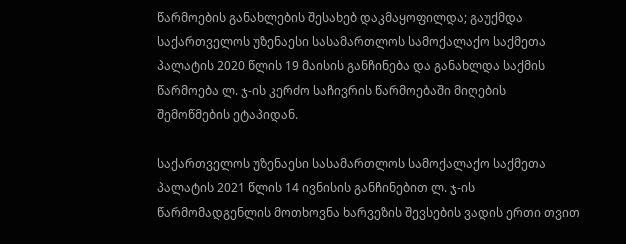წარმოების განახლების შესახებ დაკმაყოფილდა; გაუქმდა საქართველოს უზენაესი სასამართლოს სამოქალაქო საქმეთა პალატის 2020 წლის 19 მაისის განჩინება და განახლდა საქმის წარმოება ლ. ჯ-ის კერძო საჩივრის წარმოებაში მიღების შემოწმების ეტაპიდან.

საქართველოს უზენაესი სასამართლოს სამოქალაქო საქმეთა პალატის 2021 წლის 14 ივნისის განჩინებით ლ. ჯ-ის წარმომადგენლის მოთხოვნა ხარვეზის შევსების ვადის ერთი თვით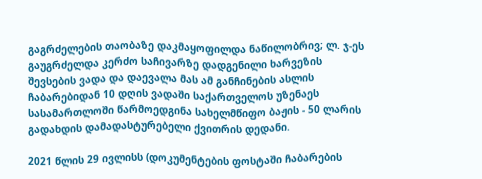გაგრძელების თაობაზე დაკმაყოფილდა ნაწილობრივ; ლ. ჯ-ეს გაუგრძელდა კერძო საჩივარზე დადგენილი ხარვეზის შევსების ვადა და დაევალა მას ამ განჩინების ასლის ჩაბარებიდან 10 დღის ვადაში საქართველოს უზენაეს სასამართლოში წარმოედგინა სახელმწიფო ბაჟის - 50 ლარის გადახდის დამადასტურებელი ქვითრის დედანი.

2021 წლის 29 ივლისს (დოკუმენტების ფოსტაში ჩაბარების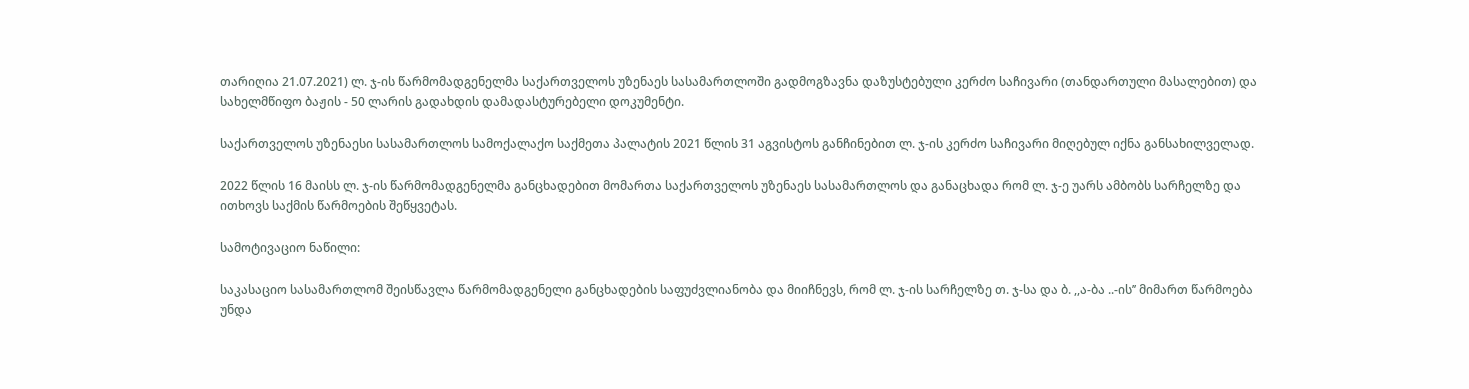თარიღია 21.07.2021) ლ. ჯ-ის წარმომადგენელმა საქართველოს უზენაეს სასამართლოში გადმოგზავნა დაზუსტებული კერძო საჩივარი (თანდართული მასალებით) და სახელმწიფო ბაჟის - 50 ლარის გადახდის დამადასტურებელი დოკუმენტი.

საქართველოს უზენაესი სასამართლოს სამოქალაქო საქმეთა პალატის 2021 წლის 31 აგვისტოს განჩინებით ლ. ჯ-ის კერძო საჩივარი მიღებულ იქნა განსახილველად.

2022 წლის 16 მაისს ლ. ჯ-ის წარმომადგენელმა განცხადებით მომართა საქართველოს უზენაეს სასამართლოს და განაცხადა რომ ლ. ჯ-ე უარს ამბობს სარჩელზე და ითხოვს საქმის წარმოების შეწყვეტას.

სამოტივაციო ნაწილი:

საკასაციო სასამართლომ შეისწავლა წარმომადგენელი განცხადების საფუძვლიანობა და მიიჩნევს, რომ ლ. ჯ-ის სარჩელზე თ. ჯ-სა და ბ. ,,ა-ბა ..-ის’’ მიმართ წარმოება უნდა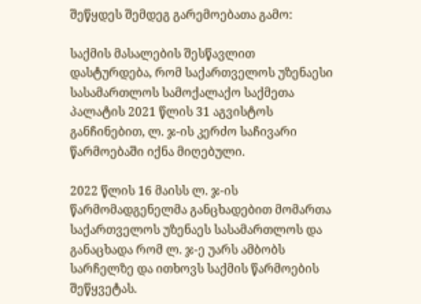შეწყდეს შემდეგ გარემოებათა გამო:

საქმის მასალების შესწავლით დასტურდება, რომ საქართველოს უზენაესი სასამართლოს სამოქალაქო საქმეთა პალატის 2021 წლის 31 აგვისტოს განჩინებით, ლ. ჯ-ის კერძო საჩივარი წარმოებაში იქნა მიღებული.

2022 წლის 16 მაისს ლ. ჯ-ის წარმომადგენელმა განცხადებით მომართა საქართველოს უზენაეს სასამართლოს და განაცხადა რომ ლ. ჯ-ე უარს ამბობს სარჩელზე და ითხოვს საქმის წარმოების შეწყვეტას.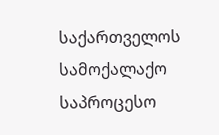საქართველოს სამოქალაქო საპროცესო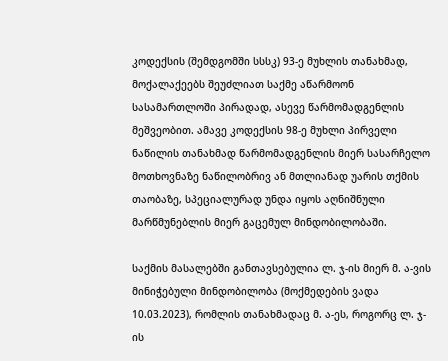კოდექსის (შემდგომში სსსკ) 93-ე მუხლის თანახმად, მოქალაქეებს შეუძლიათ საქმე აწარმოონ სასამართლოში პირადად, ასევე წარმომადგენლის მეშვეობით. ამავე კოდექსის 98-ე მუხლი პირველი ნაწილის თანახმად წარმომადგენლის მიერ სასარჩელო მოთხოვნაზე ნაწილობრივ ან მთლიანად უარის თქმის თაობაზე, სპეციალურად უნდა იყოს აღნიშნული მარწმუნებლის მიერ გაცემულ მინდობილობაში.

საქმის მასალებში განთავსებულია ლ. ჯ-ის მიერ მ. ა-ვის მინიჭებული მინდობილობა (მოქმედების ვადა 10.03.2023), რომლის თანახმადაც მ. ა-ეს, როგორც ლ. ჯ-ის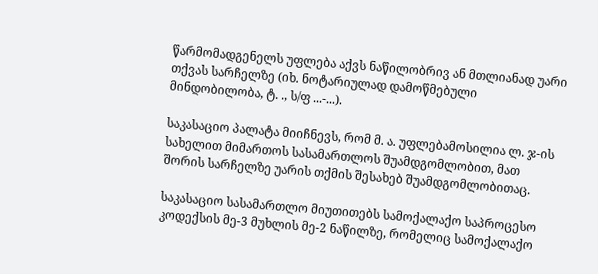წარმომადგენელს უფლება აქვს ნაწილობრივ ან მთლიანად უარი თქვას სარჩელზე (იხ. ნოტარიულად დამოწმებული მინდობილობა, ტ. ., ს/ფ ...-...).

საკასაციო პალატა მიიჩნევს, რომ მ. ა. უფლებამოსილია ლ. ჯ-ის სახელით მიმართოს სასამართლოს შუამდგომლობით, მათ შორის სარჩელზე უარის თქმის შესახებ შუამდგომლობითაც.

საკასაციო სასამართლო მიუთითებს სამოქალაქო საპროცესო კოდექსის მე-3 მუხლის მე-2 ნაწილზე, რომელიც სამოქალაქო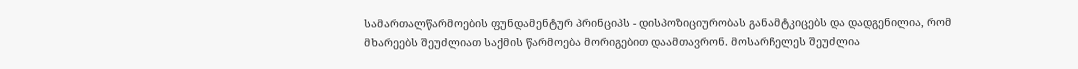სამართალწარმოების ფუნდამენტურ პრინციპს - დისპოზიციურობას განამტკიცებს და დადგენილია, რომ მხარეებს შეუძლიათ საქმის წარმოება მორიგებით დაამთავრონ. მოსარჩელეს შეუძლია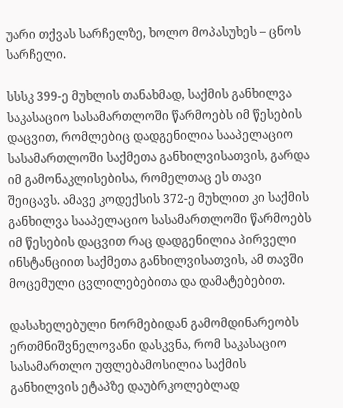უარი თქვას სარჩელზე, ხოლო მოპასუხეს – ცნოს სარჩელი.

სსსკ 399-ე მუხლის თანახმად, საქმის განხილვა საკასაციო სასამართლოში წარმოებს იმ წესების დაცვით, რომლებიც დადგენილია სააპელაციო სასამართლოში საქმეთა განხილვისათვის, გარდა იმ გამონაკლისებისა, რომელთაც ეს თავი შეიცავს. ამავე კოდექსის 372-ე მუხლით კი საქმის განხილვა სააპელაციო სასამართლოში წარმოებს იმ წესების დაცვით რაც დადგენილია პირველი ინსტანციით საქმეთა განხილვისათვის, ამ თავში მოცემული ცვლილებებითა და დამატებებით.

დასახელებული ნორმებიდან გამომდინარეობს ერთმნიშვნელოვანი დასკვნა, რომ საკასაციო სასამართლო უფლებამოსილია საქმის განხილვის ეტაპზე დაუბრკოლებლად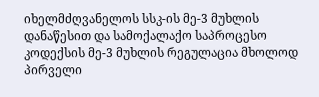იხელმძღვანელოს სსკ-ის მე-3 მუხლის დანაწესით და სამოქალაქო საპროცესო კოდექსის მე-3 მუხლის რეგულაცია მხოლოდ პირველი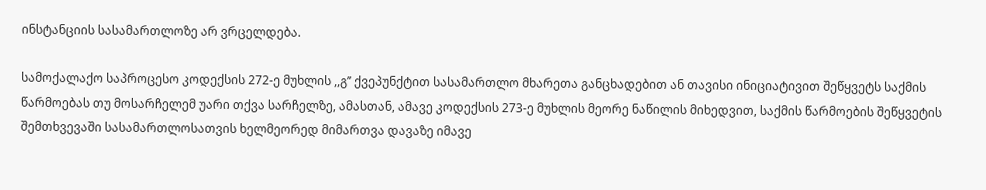ინსტანციის სასამართლოზე არ ვრცელდება.

სამოქალაქო საპროცესო კოდექსის 272-ე მუხლის ,,გ’’ ქვეპუნქტით სასამართლო მხარეთა განცხადებით ან თავისი ინიციატივით შეწყვეტს საქმის წარმოებას თუ მოსარჩელემ უარი თქვა სარჩელზე, ამასთან, ამავე კოდექსის 273-ე მუხლის მეორე ნაწილის მიხედვით, საქმის წარმოების შეწყვეტის შემთხვევაში სასამართლოსათვის ხელმეორედ მიმართვა დავაზე იმავე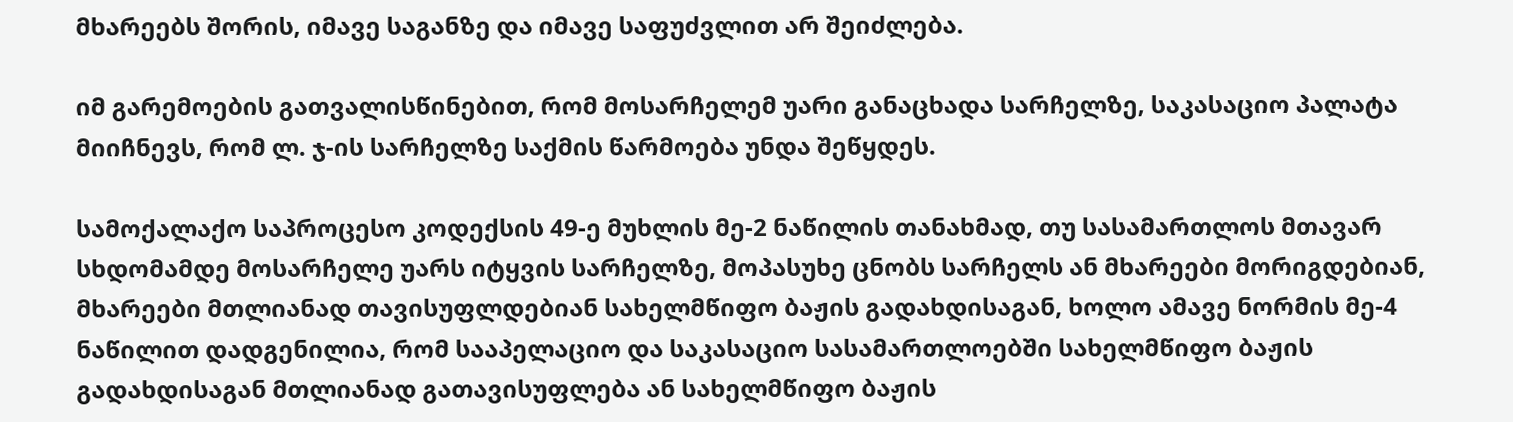მხარეებს შორის, იმავე საგანზე და იმავე საფუძვლით არ შეიძლება.

იმ გარემოების გათვალისწინებით, რომ მოსარჩელემ უარი განაცხადა სარჩელზე, საკასაციო პალატა მიიჩნევს, რომ ლ. ჯ-ის სარჩელზე საქმის წარმოება უნდა შეწყდეს.

სამოქალაქო საპროცესო კოდექსის 49-ე მუხლის მე-2 ნაწილის თანახმად, თუ სასამართლოს მთავარ სხდომამდე მოსარჩელე უარს იტყვის სარჩელზე, მოპასუხე ცნობს სარჩელს ან მხარეები მორიგდებიან, მხარეები მთლიანად თავისუფლდებიან სახელმწიფო ბაჟის გადახდისაგან, ხოლო ამავე ნორმის მე-4 ნაწილით დადგენილია, რომ სააპელაციო და საკასაციო სასამართლოებში სახელმწიფო ბაჟის გადახდისაგან მთლიანად გათავისუფლება ან სახელმწიფო ბაჟის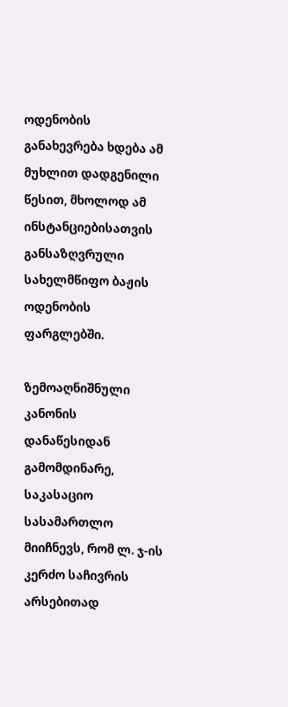ოდენობის განახევრება ხდება ამ მუხლით დადგენილი წესით, მხოლოდ ამ ინსტანციებისათვის განსაზღვრული სახელმწიფო ბაჟის ოდენობის ფარგლებში.

ზემოაღნიშნული კანონის დანაწესიდან გამომდინარე, საკასაციო სასამართლო მიიჩნევს, რომ ლ. ჯ-ის კერძო საჩივრის არსებითად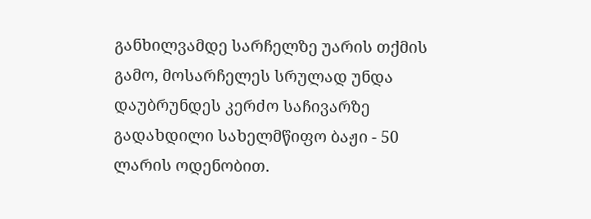განხილვამდე სარჩელზე უარის თქმის გამო, მოსარჩელეს სრულად უნდა დაუბრუნდეს კერძო საჩივარზე გადახდილი სახელმწიფო ბაჟი - 50 ლარის ოდენობით.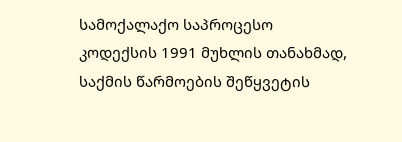სამოქალაქო საპროცესო კოდექსის 1991 მუხლის თანახმად, საქმის წარმოების შეწყვეტის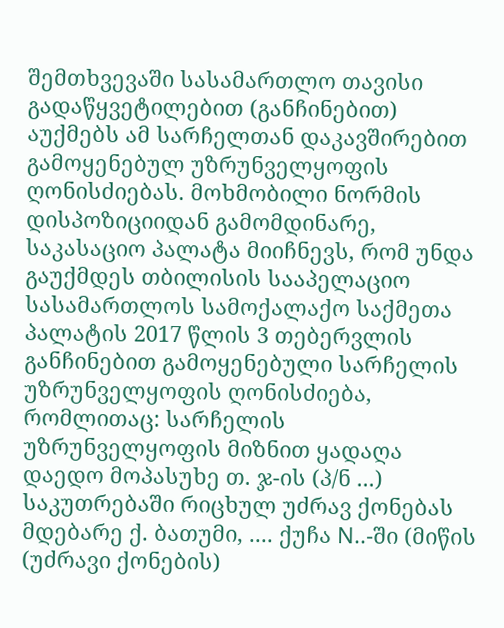შემთხვევაში სასამართლო თავისი გადაწყვეტილებით (განჩინებით) აუქმებს ამ სარჩელთან დაკავშირებით გამოყენებულ უზრუნველყოფის ღონისძიებას. მოხმობილი ნორმის დისპოზიციიდან გამომდინარე, საკასაციო პალატა მიიჩნევს, რომ უნდა გაუქმდეს თბილისის სააპელაციო სასამართლოს სამოქალაქო საქმეთა პალატის 2017 წლის 3 თებერვლის განჩინებით გამოყენებული სარჩელის უზრუნველყოფის ღონისძიება, რომლითაც: სარჩელის უზრუნველყოფის მიზნით ყადაღა დაედო მოპასუხე თ. ჯ-ის (პ/ნ ...) საკუთრებაში რიცხულ უძრავ ქონებას მდებარე ქ. ბათუმი, .... ქუჩა N..-ში (მიწის (უძრავი ქონების)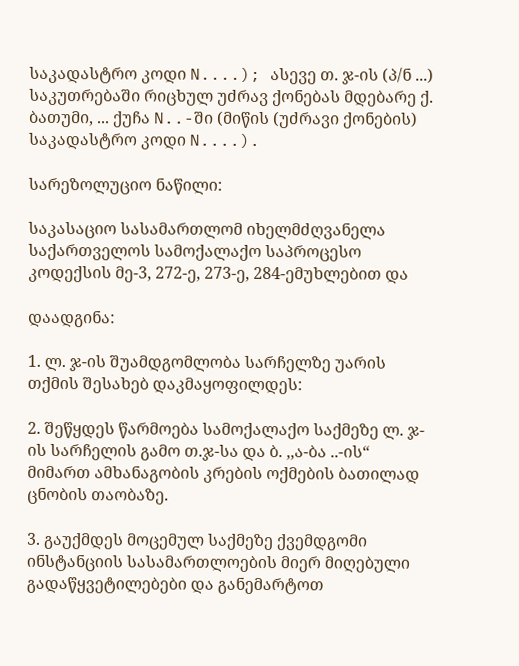საკადასტრო კოდი N....); ასევე თ. ჯ-ის (პ/ნ ...) საკუთრებაში რიცხულ უძრავ ქონებას მდებარე ქ. ბათუმი, ... ქუჩა N..-ში (მიწის (უძრავი ქონების) საკადასტრო კოდი N....).

სარეზოლუციო ნაწილი:

საკასაციო სასამართლომ იხელმძღვანელა საქართველოს სამოქალაქო საპროცესო კოდექსის მე-3, 272-ე, 273-ე, 284-ემუხლებით და

დაადგინა:

1. ლ. ჯ-ის შუამდგომლობა სარჩელზე უარის თქმის შესახებ დაკმაყოფილდეს:

2. შეწყდეს წარმოება სამოქალაქო საქმეზე ლ. ჯ-ის სარჩელის გამო თ.ჯ-სა და ბ. ,,ა-ბა ..-ის“ მიმართ ამხანაგობის კრების ოქმების ბათილად ცნობის თაობაზე.

3. გაუქმდეს მოცემულ საქმეზე ქვემდგომი ინსტანციის სასამართლოების მიერ მიღებული გადაწყვეტილებები და განემარტოთ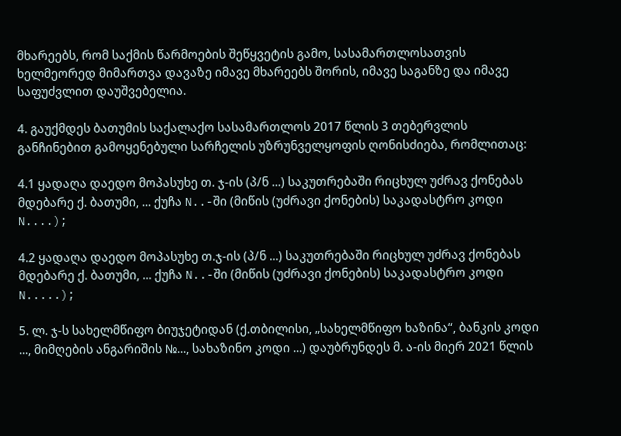მხარეებს, რომ საქმის წარმოების შეწყვეტის გამო, სასამართლოსათვის ხელმეორედ მიმართვა დავაზე იმავე მხარეებს შორის, იმავე საგანზე და იმავე საფუძვლით დაუშვებელია.

4. გაუქმდეს ბათუმის საქალაქო სასამართლოს 2017 წლის 3 თებერვლის განჩინებით გამოყენებული სარჩელის უზრუნველყოფის ღონისძიება, რომლითაც:

4.1 ყადაღა დაედო მოპასუხე თ. ჯ-ის (პ/ნ ...) საკუთრებაში რიცხულ უძრავ ქონებას მდებარე ქ. ბათუმი, ... ქუჩა N..-ში (მიწის (უძრავი ქონების) საკადასტრო კოდი N....);

4.2 ყადაღა დაედო მოპასუხე თ.ჯ-ის (პ/ნ ...) საკუთრებაში რიცხულ უძრავ ქონებას მდებარე ქ. ბათუმი, ... ქუჩა N..-ში (მიწის (უძრავი ქონების) საკადასტრო კოდი N.....);

5. ლ. ჯ-ს სახელმწიფო ბიუჯეტიდან (ქ.თბილისი, „სახელმწიფო ხაზინა“, ბანკის კოდი ..., მიმღების ანგარიშის №..., სახაზინო კოდი ...) დაუბრუნდეს მ. ა-ის მიერ 2021 წლის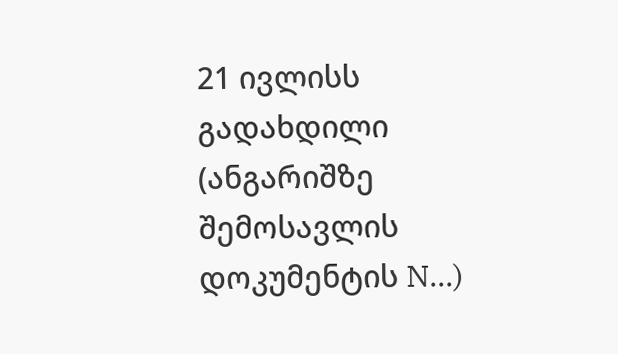21 ივლისს გადახდილი (ანგარიშზე შემოსავლის დოკუმენტის N...)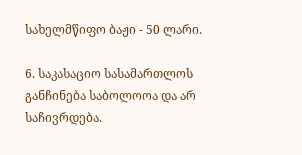სახელმწიფო ბაჟი - 50 ლარი.

6. საკასაციო სასამართლოს განჩინება საბოლოოა და არ საჩივრდება.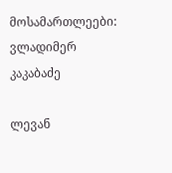მოსამართლეები: ვლადიმერ კაკაბაძე

ლევან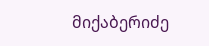მიქაბერიძე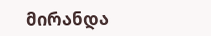მირანდა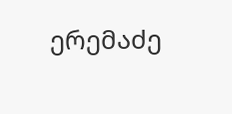ერემაძე